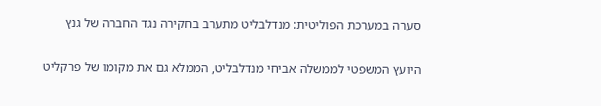סערה במערכת הפוליטית: מנדלבליט מתערב בחקירה נגד החברה של גנץ

היועץ המשפטי לממשלה אביחי מנדלבליט, הממלא גם את מקומו של פרקליט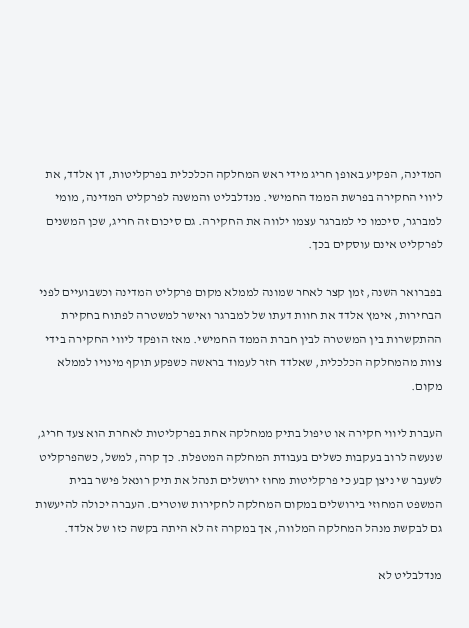המדינה, הפקיע באופן חריג מידי ראש המחלקה הכלכלית בפרקליטות, דן אלדד, את ליווי החקירה בפרשת הממד החמישי. מנדלבליט והמשנה לפרקליט המדינה, מומי למברגר, סיכמו כי למברגר עצמו ילווה את החקירה. גם סיכום זה חריג, שכן המשנים לפרקליט אינם עוסקים בכך.

בפברואר השנה, זמן קצר לאחר שמונה לממלא מקום פרקליט המדינה וכשבועיים לפני הבחירות, אימץ אלדד את חוות דעתו של למברגר ואישר למשטרה לפתוח בחקירת ההתקשרות בין המשטרה לבין חברת הממד החמישי. מאז הופקד ליווי החקירה בידי צוות מהמחלקה הכלכלית, שאלדד חזר לעמוד בראשה כשפקע תוקף מינויו לממלא מקום.

העברת ליווי חקירה או טיפול בתיק ממחלקה אחת בפרקליטות לאחרת הוא צעד חריג, שנעשה לרוב בעקבות כשלים בעבודת המחלקה המטפלת. כך קרה, למשל, כשהפרקליט לשעבר שי ניצן קבע כי פרקליטות מחוז ירושלים תנהל את תיק רונאל פישר בבית המשפט המחוזי בירושלים במקום המחלקה לחקירות שוטרים. העברה יכולה להיעשות גם לבקשת מנהל המחלקה המלווה, אך במקרה זה לא היתה בקשה כזו של אלדד.

מנדלבליט לא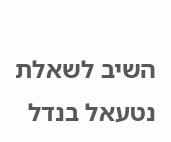השיב לשאלת נטעאל בנדל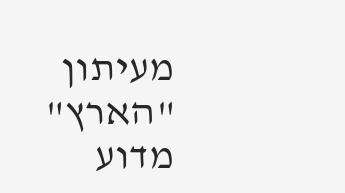מעיתון "הארץ" מדוע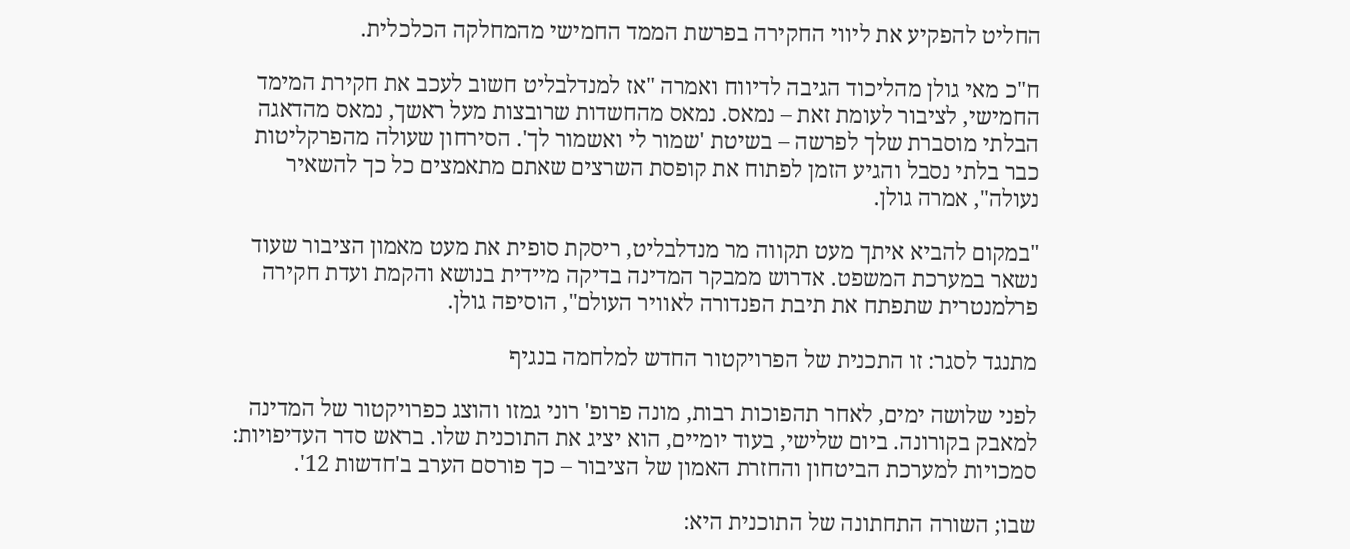החליט להפקיע את ליווי החקירה בפרשת הממד החמישי מהמחלקה הכלכלית.

ח"כ מאי גולן מהליכוד הגיבה לדיווח ואמרה "אז למנדלבליט חשוב לעכב את חקירת המימד החמישי, לציבור לעומת זאת – נמאס. נמאס מהחשדות שרובצות מעל ראשך, נמאס מהדאגה הבלתי מוסברת שלך לפרשה – בשיטת 'שמור לי ואשמור לך'. הסירחון שעולה מהפרקליטות כבר בלתי נסבל והגיע הזמן לפתוח את קופסת השרצים שאתם מתאמצים כל כך להשאיר נעולה", אמרה גולן.

"במקום להביא איתך מעט תקווה מר מנדלבליט, ריסקת סופית את מעט מאמון הציבור שעוד נשאר במערכת המשפט. אדרוש ממבקר המדינה בדיקה מיידית בנושא והקמת ועדת חקירה פרלמנטרית שתפתח את תיבת הפנדורה לאוויר העולם", הוסיפה גולן.

מתנגד לסגר: זו התכנית של הפרויקטור החדש למלחמה בנגיף

לפני שלושה ימים, לאחר תהפוכות רבות, מונה פרופ' רוני גמזו והוצג כפרויקטור של המדינה למאבק בקורונה. ביום שלישי, בעוד יומיים, הוא יציג את התוכנית שלו. בראש סדר העדיפויות: סמכויות למערכת הביטחון והחזרת האמון של הציבור – כך פורסם הערב ב'חדשות 12'.

שבו; השורה התחתונה של התוכנית היא: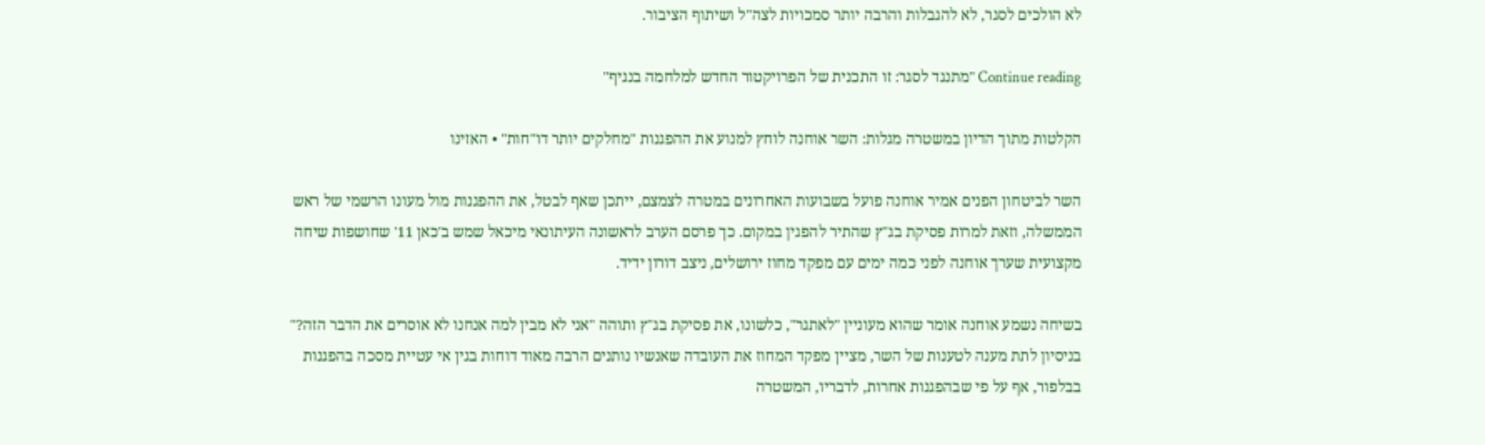לא הולכים לסגר, לא להגבלות והרבה יותר סמכויות לצה"ל ושיתוף הציבור.

Continue reading "מתנגד לסגר: זו התכנית של הפרויקטור החדש למלחמה בנגיף"

הקלטות מתוך הדיון במשטרה מגלות: השר אוחנה לוחץ למנוע את ההפגנות "מחלקים יותר דו"חות" • האזינו

השר לביטחון הפנים אמיר אוחנה פועל בשבועות האחרונים במטרה לצמצם, ייתכן שאף לבטל, את ההפגנות מול מעונו הרשמי של ראש הממשלה, וזאת למרות פסיקת בג"ץ שהתיר להפגין במקום. כך פרסם הערב לראשונה העיתונאי מיכאל שמש ב'כאן 11' שחושפות שיחה מקצועית שערך אוחנה לפני כמה ימים עם מפקד מחוז ירושלים, ניצב דורון ידיד.

בשיחה נשמע אוחנה אומר שהוא מעוניין "לאתגר", כלשונו, את פסיקת בג"ץ ותוהה "אני לא מבין למה אנחנו לא אוסרים את הדבר הזה?" בניסיון לתת מענה לטענות של השר, מציין מפקד המחוז את העובדה שאנשיו נותנים הרבה מאוד דוחות בגין אי עטיית מסכה בהפגנות בבלפור, אף על פי שבהפגנות אחרות, לדבריו, המשטרה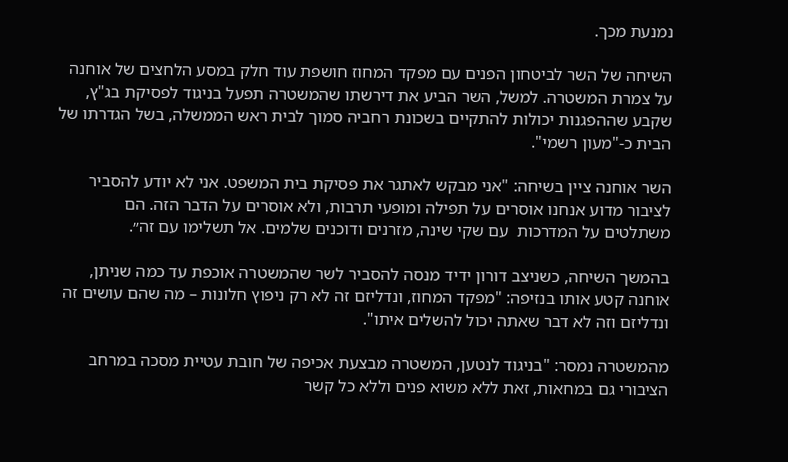נמנעת מכך.

השיחה של השר לביטחון הפנים עם מפקד המחוז חושפת עוד חלק במסע הלחצים של אוחנה על צמרת המשטרה. למשל, השר הביע את דירשתו שהמשטרה תפעל בניגוד לפסיקת בג"ץ, שקבע שההפגנות יכולות להתקיים בשכונת רחביה סמוך לבית ראש הממשלה, בשל הגדרתו של הבית כ-"מעון רשמי".

השר אוחנה ציין בשיחה: "אני מבקש לאתגר את פסיקת בית המשפט. אני לא יודע להסביר לציבור מדוע אנחנו אוסרים על תפילה ומופעי תרבות, ולא אוסרים על הדבר הזה. הם משתלטים על המדרכות  עם שקי שינה, מזרנים ודוכנים שלמים. אל תשלימו עם זה״.

בהמשך השיחה, כשניצב דורון ידיד מנסה להסביר לשר שהמשטרה אוכפת עד כמה שניתן, אוחנה קטע אותו בנזיפה: "מפקד המחוז, ונדליזם זה לא רק ניפוץ חלונות – מה שהם עושים זה ונדליזם וזה לא דבר שאתה יכול להשלים איתו".

מהמשטרה נמסר: "בניגוד לנטען, המשטרה מבצעת אכיפה של חובת עטיית מסכה במרחב הציבורי גם במחאות, זאת ללא משוא פנים וללא כל קשר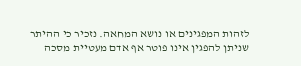לזהות המפגינים או נושא המחאה. נזכיר כי ההיתר שניתן להפגין אינו פוטר אף אדם מעטיית מסכה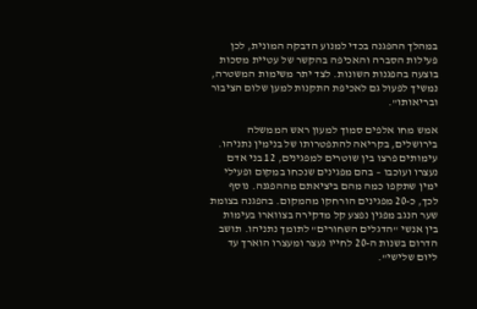במהלך ההפגנה בכדי למנוע הדבקה המונית, לכן פעילות הסברה והאכיפה בהקשר של עטיית מסכות בוצעה בהפגנות השונות. לצד יתר משימות המשטרה, נמשיך לפעול גם לאכיפת התקנות למען שלום הציבור ובריאותו".

אמש מחו אלפים סמוך למעון ראש הממשלה בירושלים, בקריאה להתפטרותו של בנימין נתניהו. עימותים פרצו בין שוטרים למפגינים, 12 בני אדם נעצרו ועוכבו – בהם מפגינים שנכחו במקום ופעילי ימין שתקפו כמה מהם ביציאתם מההפגנה. נוסף לכך, כ-20 מפגינים הורחקו מהמקום. בהפגנה בצומת שער הנגב מפגין נפצע קל מדקירה בצווארו בעימות בין אנשי "הדגלים השחורים" לתומך נתניהו. תושב הדרום בשנות ה-20 לחייו נעצר ומעצרו הוארך עד ליום שלישי".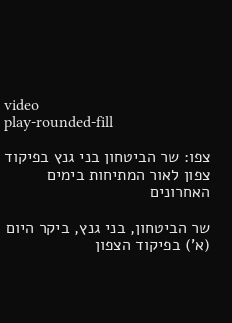video
play-rounded-fill

צפו: שר הביטחון בני גנץ בפיקוד צפון לאור המתיחות בימים האחרונים

שר הביטחון, בני גנץ, ביקר היום (א') בפיקוד הצפון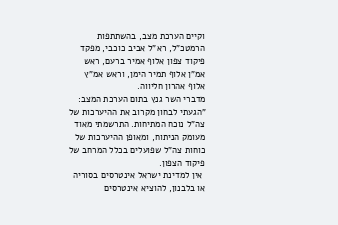וקיים הערכת מצב, בהשתתפות הרמטכ"ל, רא"ל אביב כוכבי, מפקד פיקוד צפון אלוף אמיר ברעם, ראש אמ"ן אלוף תמיר הימן, וראש אמ"ץ אלוף אהרון חליווה.
מדברי השר גנץ בתום הערכת המצב: "הגעתי לבחון מקרוב את ההיערכות של צה"ל נוכח המתיחות. התרשמתי מאוד מעומק הניתוח, ומאופן ההיערכות של כוחות צה"ל שפועלים בכלל המרחב של פיקוד הצפון.
 אין למדינת ישראל אינטרסים בסוריה או בלבנון, להוציא אינטרסים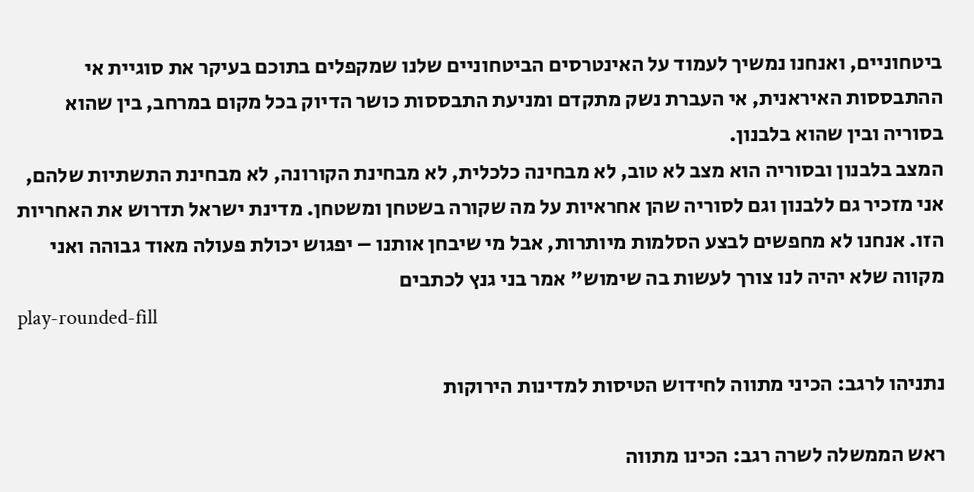ביטחוניים, ואנחנו נמשיך לעמוד על האינטרסים הביטחוניים שלנו שמקפלים בתוכם בעיקר את סוגיית אי ההתבססות האיראנית, אי העברת נשק מתקדם ומניעת התבססות כושר הדיוק בכל מקום במרחב, בין שהוא בסוריה ובין שהוא בלבנון.
המצב בלבנון ובסוריה הוא מצב לא טוב, לא מבחינה כלכלית, לא מבחינת הקורונה, לא מבחינת התשתיות שלהם, אני מזכיר גם ללבנון וגם לסוריה שהן אחראיות על מה שקורה בשטחן ומשטחן. מדינת ישראל תדרוש את האחריות הזו. אנחנו לא מחפשים לבצע הסלמות מיותרות, אבל מי שיבחן אותנו – יפגוש יכולת פעולה מאוד גבוהה ואני מקווה שלא יהיה לנו צורך לעשות בה שימוש" אמר בני גנץ לכתבים
play-rounded-fill

נתניהו לרגב: הכיני מתווה לחידוש הטיסות למדינות הירוקות

ראש הממשלה לשרה רגב: הכינו מתווה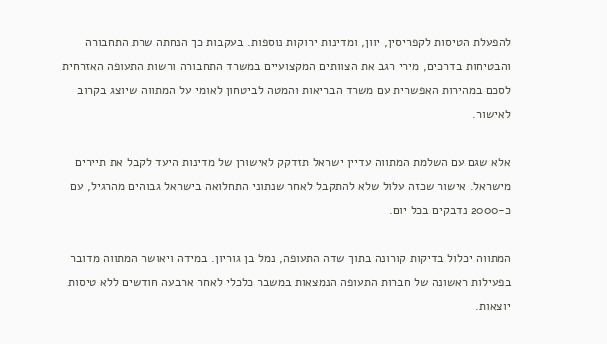להפעלת הטיסות לקפריסין, יוון, ומדינות ירוקות נוספות. בעקבות כך הנחתה שרת התחבורה והבטיחות בדרכים, מירי רגב את הצוותים המקצועיים במשרד התחבורה ורשות התעופה האזרחית לסכם במהירות האפשרית עם משרד הבריאות והמטה לביטחון לאומי על המתווה שיוצג בקרוב לאישור.

אלא שגם עם השלמת המתווה עדיין ישראל תזדקק לאישורן של מדינות היעד לקבל את תיירים מישראל. אישור שכזה עלול שלא להתקבל לאחר שנתוני התחלואה בישראל גבוהים מהרגיל, עם כ-2000 נדבקים בכל יום.

המתווה יכלול בדיקות קורונה בתוך שדה התעופה, נמל בן גוריון. במידה ויאושר המתווה מדובר בפעילות ראשונה של חברות התעופה הנמצאות במשבר כלכלי לאחר ארבעה חודשים ללא טיסות יוצאות.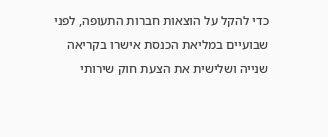כדי להקל על הוצאות חברות התעופה, לפני שבועיים במליאת הכנסת אישרו בקריאה שנייה ושלישית את הצעת חוק שירותי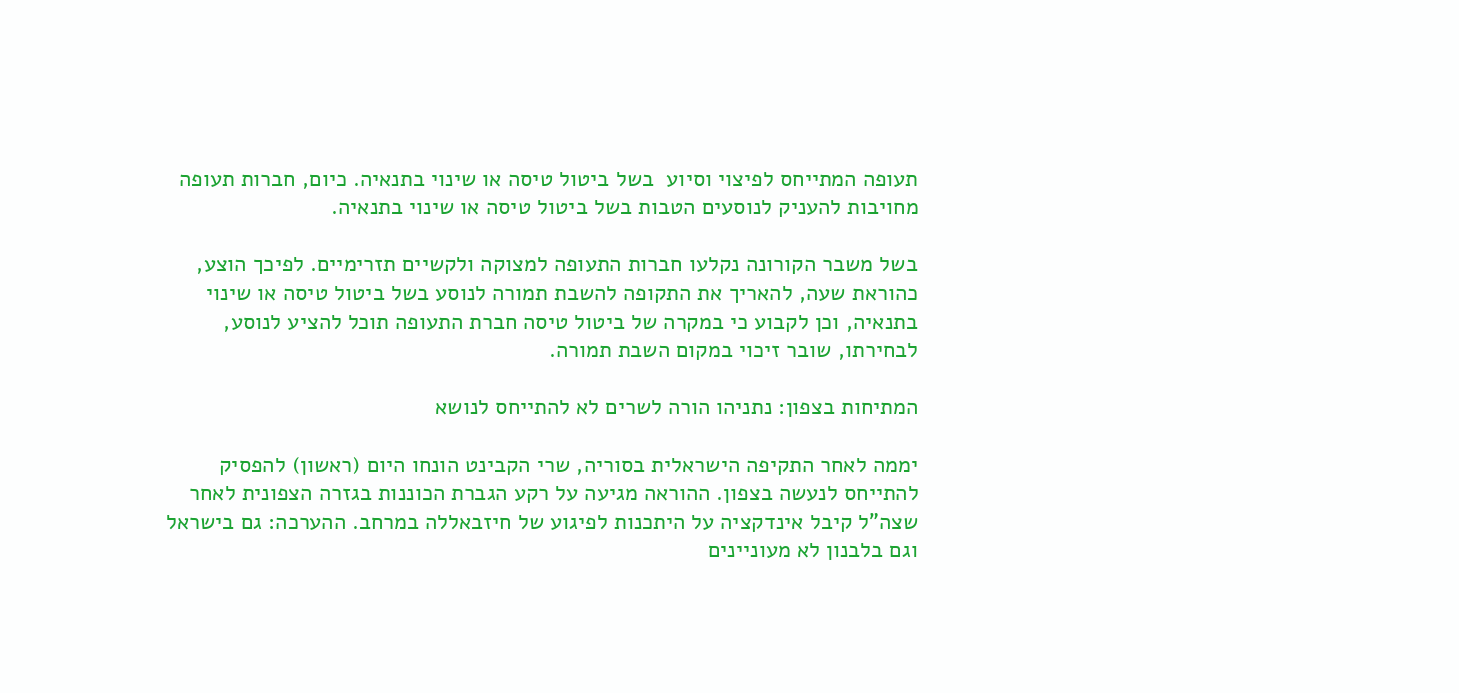תעופה המתייחס לפיצוי וסיוע  בשל ביטול טיסה או שינוי בתנאיה. כיום, חברות תעופה מחויבות להעניק לנוסעים הטבות בשל ביטול טיסה או שינוי בתנאיה.

בשל משבר הקורונה נקלעו חברות התעופה למצוקה ולקשיים תזרימיים. לפיכך הוצע, כהוראת שעה, להאריך את התקופה להשבת תמורה לנוסע בשל ביטול טיסה או שינוי בתנאיה, וכן לקבוע כי במקרה של ביטול טיסה חברת התעופה תוכל להציע לנוסע, לבחירתו, שובר זיכוי במקום השבת תמורה.

המתיחות בצפון: נתניהו הורה לשרים לא להתייחס לנושא

יממה לאחר התקיפה הישראלית בסוריה, שרי הקבינט הונחו היום (ראשון) להפסיק להתייחס לנעשה בצפון. ההוראה מגיעה על רקע הגברת הכוננות בגזרה הצפונית לאחר שצה"ל קיבל אינדקציה על היתכנות לפיגוע של חיזבאללה במרחב. ההערכה: גם בישראל וגם בלבנון לא מעוניינים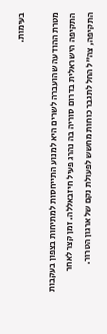בעימות.

מטרת ההודעה שהועברה לשרים היא למנוע התייחסות למתיחות בצפון בעקבות התקיפה הישראלית בדרום סוריה בה נהרג פעיל חיזבאללה. זמן קצר לאחר התקיפה, צה"ל החל לתגבר כוחות מחשש לפעולת נקם של ארגון הטרור.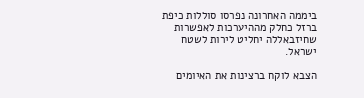ביממה האחרונה נפרסו סוללות כיפת ברזל כחלק מההיערכות לאפשרות שחיזבאללה יחליט לירות לשטח ישראל.

הצבא לוקח ברצינות את האיומים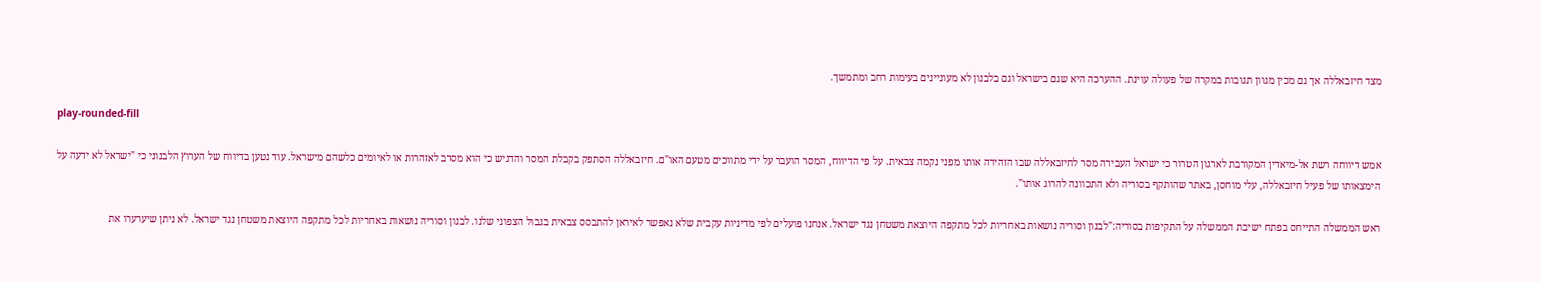מצד חיזבאללה אך גם מכין מגוון תגובות במקרה של פעולה עוינת. ההערכה היא שגם בישראל וגם בלבנון לא מעוניינים בעימות רחב ומתמשך.

play-rounded-fill

אמש דיווחה רשת אל-מיאדין המקורבת לארגון הטרור כי ישראל העבירה מסר לחיזבאללה שבו הזהירה אותו מפני נקמה צבאית. על פי הדיווח, המסר הועבר על ידי מתווכים מטעם האו"ם. חיזבאללה הסתפק בקבלת המסר והדגיש כי הוא מסרב לאזהרות או לאיומים כלשהם מישראל. עוד נטען בדיווח של הערוץ הלבנוני כי "ישראל לא ידעה על הימצאותו של פעיל חיזבאללה, עלי מוחסן, באתר שהותקף בסוריה ולא התכוונה להרוג אותו".

ראש הממשלה התייחס בפתח ישיבת הממשלה על התקיפות בסוריה:"לבנון וסוריה נושאות באחריות לכל מתקפה היוצאת משטחן נגד ישראל. אנחנו פועלים לפי מדיניות עקבית שלא נאפשר לאיראן להתבסס צבאית בגבול הצפוני שלנו. לבנון וסוריה נושאות באחריות לכל מתקפה היוצאת משטחן נגד ישראל. לא ניתן שיערערו את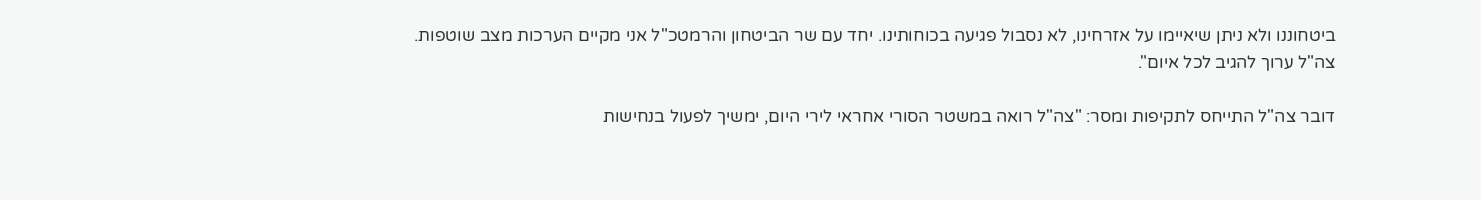ביטחוננו ולא ניתן שיאיימו על אזרחינו, לא נסבול פגיעה בכוחותינו. יחד עם שר הביטחון והרמטכ"ל אני מקיים הערכות מצב שוטפות. צה"ל ערוך להגיב לכל איום".

דובר צה"ל התייחס לתקיפות ומסר: "צה"ל רואה במשטר הסורי אחראי לירי היום, ימשיך לפעול בנחישות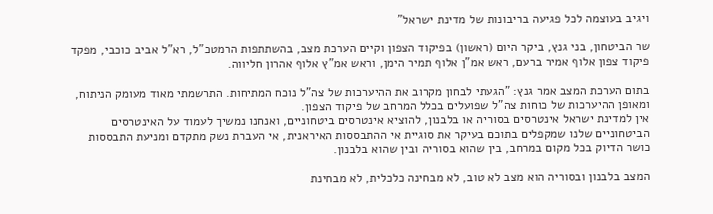ויגיב בעוצמה לכל פגיעה בריבונות של מדינת ישראל"

שר הביטחון, בני גנץ, ביקר היום (ראשון) בפיקוד הצפון וקיים הערכת מצב, בהשתתפות הרמטכ"ל, רא"ל אביב כוכבי, מפקד פיקוד צפון אלוף אמיר ברעם, ראש אמ"ן אלוף תמיר הימן, וראש אמ"ץ אלוף אהרון חליווה.

בתום הערכת המצב אמר גנץ: "הגעתי לבחון מקרוב את ההיערכות של צה"ל נוכח המתיחות. התרשמתי מאוד מעומק הניתוח, ומאופן ההיערכות של כוחות צה"ל שפועלים בכלל המרחב של פיקוד הצפון.
אין למדינת ישראל אינטרסים בסוריה או בלבנון, להוציא אינטרסים ביטחוניים, ואנחנו נמשיך לעמוד על האינטרסים הביטחוניים שלנו שמקפלים בתוכם בעיקר את סוגיית אי ההתבססות האיראנית, אי העברת נשק מתקדם ומניעת התבססות כושר הדיוק בכל מקום במרחב, בין שהוא בסוריה ובין שהוא בלבנון.

המצב בלבנון ובסוריה הוא מצב לא טוב, לא מבחינה כלכלית, לא מבחינת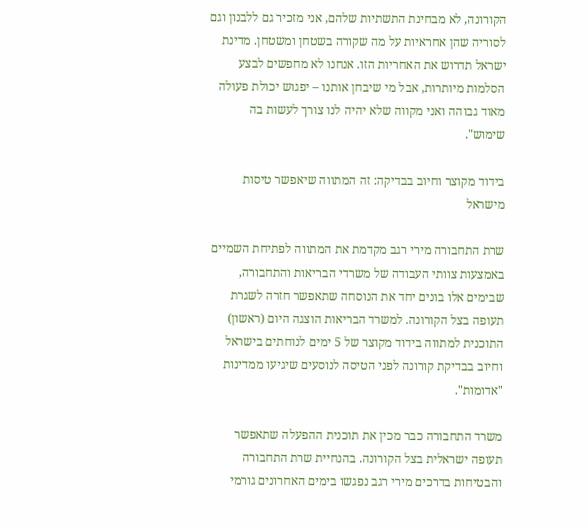הקורונה, לא מבחינת התשתיות שלהם, אני מזכיר גם ללבנון וגם לסוריה שהן אחראיות על מה שקורה בשטחן ומשטחן. מדינת ישראל תדרוש את האחריות הזו. אנחנו לא מחפשים לבצע הסלמות מיותרות, אבל מי שיבחן אותנו – יפגוש יכולת פעולה מאוד גבוהה ואני מקווה שלא יהיה לנו צורך לעשות בה שימוש".

בידוד מקוצר וחיוב בבדיקה: זה המתווה שיאפשר טיסות מישראל

שרת התחבורה מירי רגב מקדמת את המתווה לפתיחת השמיים באמצעות צוותי העבודה של משרדי הבריאות והתחבורה, שבימים אלו בונים יחד את הנוסחה שתאפשר חזרה לשגרת תעופה בצל הקורונה. למשרד הבריאות הוצגה היום (ראשון) התוכנית למתווה בידוד מקוצר של 5 ימים לנוחתים בישראל וחיוב בבדיקת קורונה לפני הטיסה לנוסעים שיגיעו ממדינות "אדומות".

משרד התחבורה כבר מכין את תוכנית ההפעלה שתאפשר תעופה ישראלית בצל הקורונה. בהנחיית שרת התחבורה והבטיחות בדרכים מירי רגב נפגשו בימים האחרונים גורמי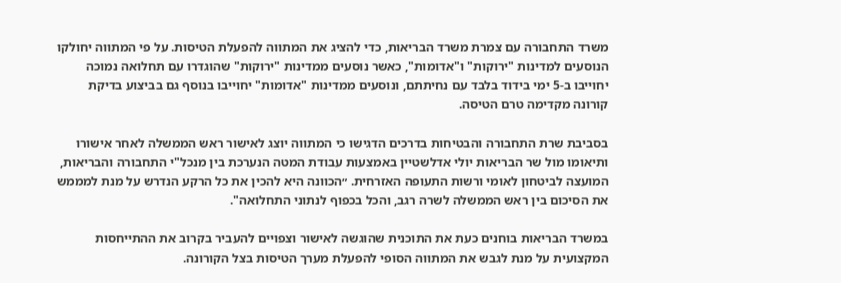משרד התחבורה עם צמרת משרד הבריאות, כדי להציג את המתווה להפעלת הטיסות. על פי המתווה יחולקו הנוסעים למדינות "ירוקות" ו"אדומות", כאשר נוסעים ממדינות "ירוקות" שהוגדרו עם תחלואה נמוכה יחוייבו ב-5 ימי בידוד בלבד עם נחיתתם, ונוסעים ממדינות "אדומות" יחוייבו בנוסף גם בביצוע בדיקת קורונה מקדימה טרם הטיסה.

בסביבת שרת התחבורה והבטיחות בדרכים הדגישו כי המתווה יוצג לאישור ראש הממשלה לאחר אישורו ותיאומו מול שר הבריאות יולי אדלשטיין באמצעות עבודת המטה הנערכת בין מנכל"י התחבורה והבריאות, המועצה לביטחון לאומי ורשות התעופה האזרחית. ״הכוונה היא להכין את כל הרקע הנדרש על מנת למממש את הסיכום בין ראש הממשלה לשרה רגב, והכל בכפוף לנתוני התחלואה".

במשרד הבריאות בוחנים כעת את התוכנית שהוגשה לאישור וצפויים להעביר בקרוב את ההתייחסות המקצועית על מנת לגבש את המתווה הסופי להפעלת מערך הטיסות בצל הקורונה.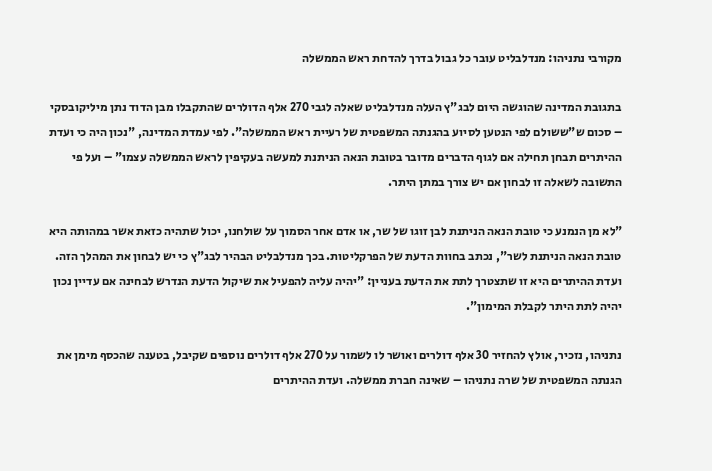מקורבי נתניהו: מנדלבליט עובר כל גבול בדרך להדחת ראש הממשלה

בתגובת המדינה שהוגשה היום לבג"ץ העלה מנדלבליט שאלה לגבי 270 אלף הדולרים שהתקבלו מבן הדוד נתן מיליקובסקי – סכום ש"ששולם לפי הנטען לסיוע בהגנתה המשפטית של רעיית ראש הממשלה". לפי עמדת המדינה, "נכון היה כי ועדת ההיתרים תבחן תחילה אם לגוף הדברים מדובר בטובת הנאה הניתנת למעשה בעקיפין לראש הממשלה עצמו" – ועל פי התשובה לשאלה זו לבחון אם יש צורך במתן היתר.

"לא מן הנמנע כי טובת הנאה הניתנת לבן זוגו של שר, או אדם אחר הסמוך על שולחנו, יכול שתהיה כזאת אשר במהותה היא טובת הנאה הניתנת לשר", נכתב בחוות הדעת של הפרקליטות. בכך מנדלבליט הבהיר לבג"ץ כי יש לבחון את המהלך הזה. ועדת ההיתרים היא זו שתצטרך לתת את הדעת בעניין: "יהיה עליה להפעיל את שיקול הדעת הנדרש לבחינה אם עדיין נכון יהיה לתת היתר לקבלת המימון".

נתניהו, נזכיר, אולץ להחזיר 30 אלף דולרים ואושר לו לשמור על 270 אלף דולרים נוספים שקיבל, בטענה שהכסף מימן את הגנתה המשפטית של שרה נתניהו – שאינה חברת ממשלה. ועדת ההיתרים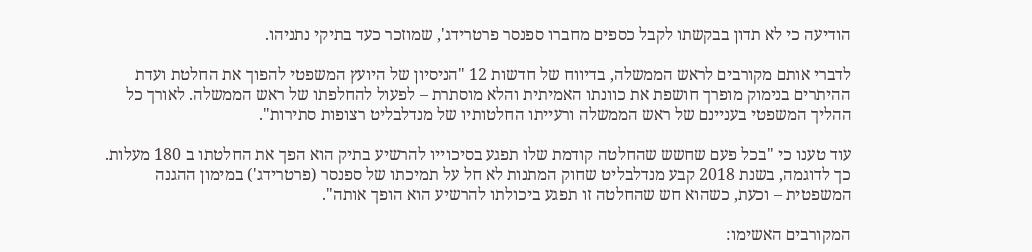הודיעה כי לא תדון בבקשתו לקבל כספים מחברו ספנסר פרטרידג', שמוזכר כעד בתיקי נתניהו.

לדברי אותם מקורבים לראש הממשלה, בדיווח של חדשות 12 "הניסיון של היועץ המשפטי להפוך את החלטת ועדת ההיתרים בנימוק מופרך חושפת את כוונתו האמיתית והלא מוסתרת – לפעול להחלפתו של ראש הממשלה. לאורך כל ההליך המשפטי בעניינם של ראש הממשלה ורעייתו החלטותיו של מנדלבליט רצופות סתירות".

עוד טענו כי "בכל פעם שחשש שהחלטה קודמת שלו תפגע בסיכוייו להרשיע בתיק הוא הפך את החלטתו ב 180 מעלות. כך לדוגמה, בשנת 2018 קבע מנדלבליט שחוק המתנות לא חל על תמיכתו של ספנסר (פרטרידג') במימון ההגנה המשפטית – וכעת, כשהוא חש שהחלטה זו תפגע ביכולתו להרשיע הוא הופך אותה".

המקורבים האשימו: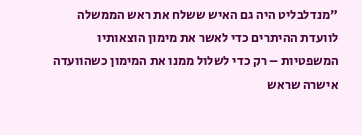"מנדלבליט היה גם האיש ששלח את ראש הממשלה לוועדת ההיתרים כדי לאשר את מימון הוצאותיו המשפטיות – רק כדי לשלול ממנו את המימון כשהוועדה אישרה שראש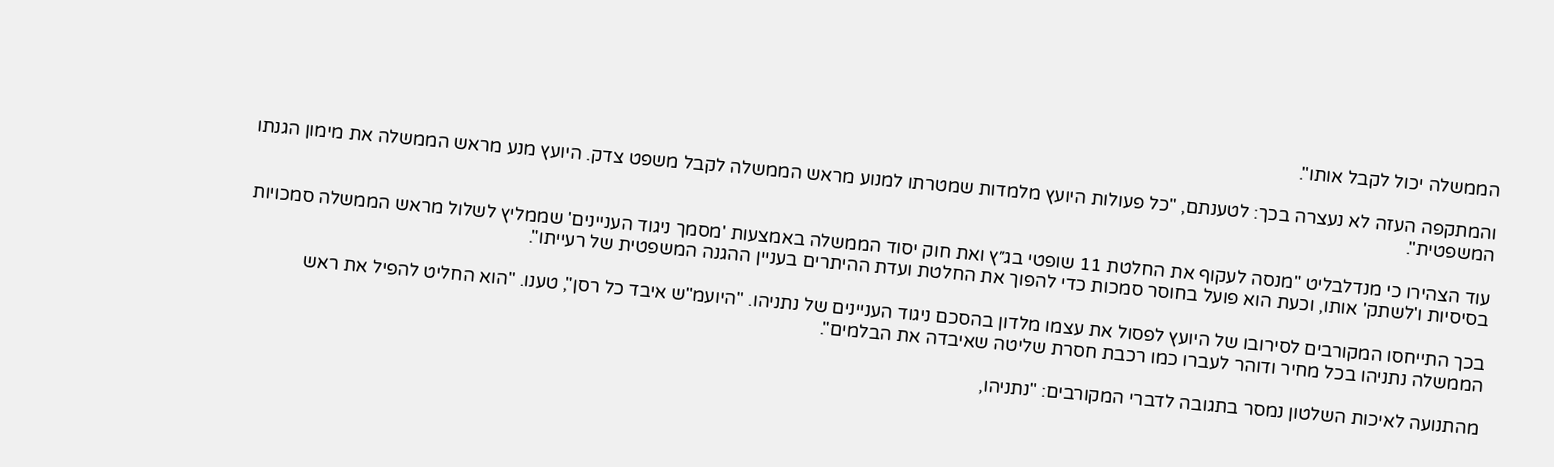הממשלה יכול לקבל אותו".

והמתקפה העזה לא נעצרה בכך: לטענתם, "כל פעולות היועץ מלמדות שמטרתו למנוע מראש הממשלה לקבל משפט צדק. היועץ מנע מראש הממשלה את מימון הגנתו המשפטית".

עוד הצהירו כי מנדלבליט "מנסה לעקוף את החלטת 11 שופטי בג״ץ ואת חוק יסוד הממשלה באמצעות 'מסמך ניגוד העניינים' שממליץ לשלול מראש הממשלה סמכויות בסיסיות ו'לשתק' אותו, וכעת הוא פועל בחוסר סמכות כדי להפוך את החלטת ועדת ההיתרים בעניין ההגנה המשפטית של רעייתו".

בכך התייחסו המקורבים לסירובו של היועץ לפסול את עצמו מלדון בהסכם ניגוד העניינים של נתניהו. "היועמ"ש איבד כל רסן", טענו. "הוא החליט להפיל את ראש הממשלה נתניהו בכל מחיר ודוהר לעברו כמו רכבת חסרת שליטה שאיבדה את הבלמים".

מהתנועה לאיכות השלטון נמסר בתגובה לדברי המקורבים: "נתניהו,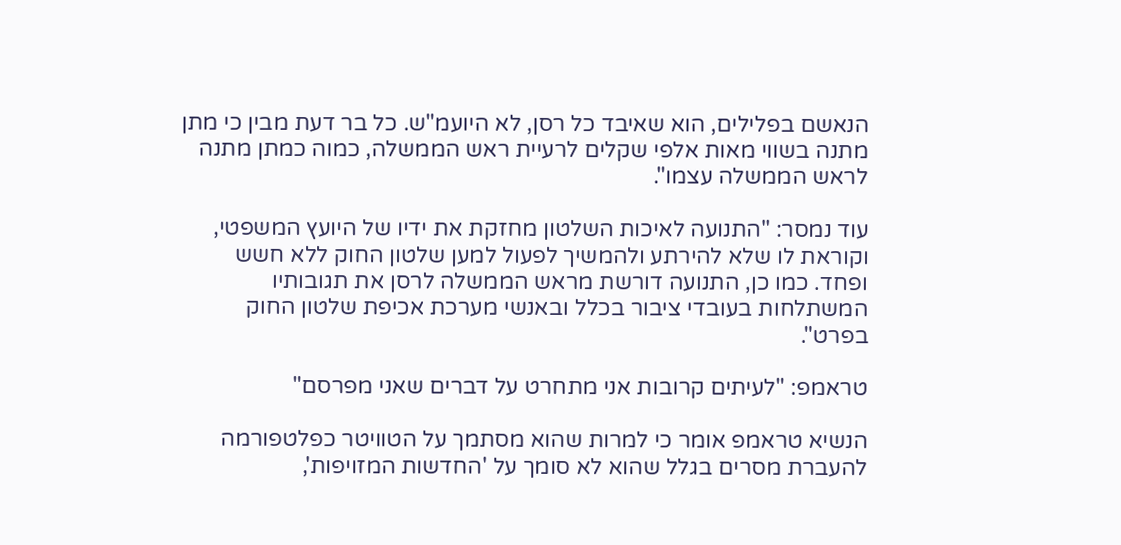הנאשם בפלילים, הוא שאיבד כל רסן, לא היועמ"ש. כל בר דעת מבין כי מתן מתנה בשווי מאות אלפי שקלים לרעיית ראש הממשלה, כמוה כמתן מתנה לראש הממשלה עצמו".

עוד נמסר: "התנועה לאיכות השלטון מחזקת את ידיו של היועץ המשפטי, וקוראת לו שלא להירתע ולהמשיך לפעול למען שלטון החוק ללא חשש ופחד. כמו כן, התנועה דורשת מראש הממשלה לרסן את תגובותיו המשתלחות בעובדי ציבור בכלל ובאנשי מערכת אכיפת שלטון החוק בפרט".

טראמפ: "לעיתים קרובות אני מתחרט על דברים שאני מפרסם"

הנשיא טראמפ אומר כי למרות שהוא מסתמך על הטוויטר כפלטפורמה להעברת מסרים בגלל שהוא לא סומך על 'החדשות המזויפות',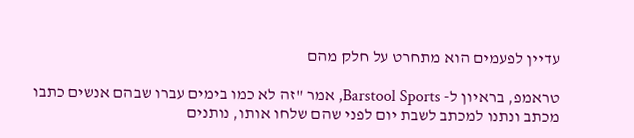עדיין לפעמים הוא מתחרט על חלק מהם

טראמפ, בראיון ל- Barstool Sports, אמר "זה לא כמו בימים עברו שבהם אנשים כתבו מכתב ונתנו למכתב לשבת יום לפני שהם שלחו אותו, נותנים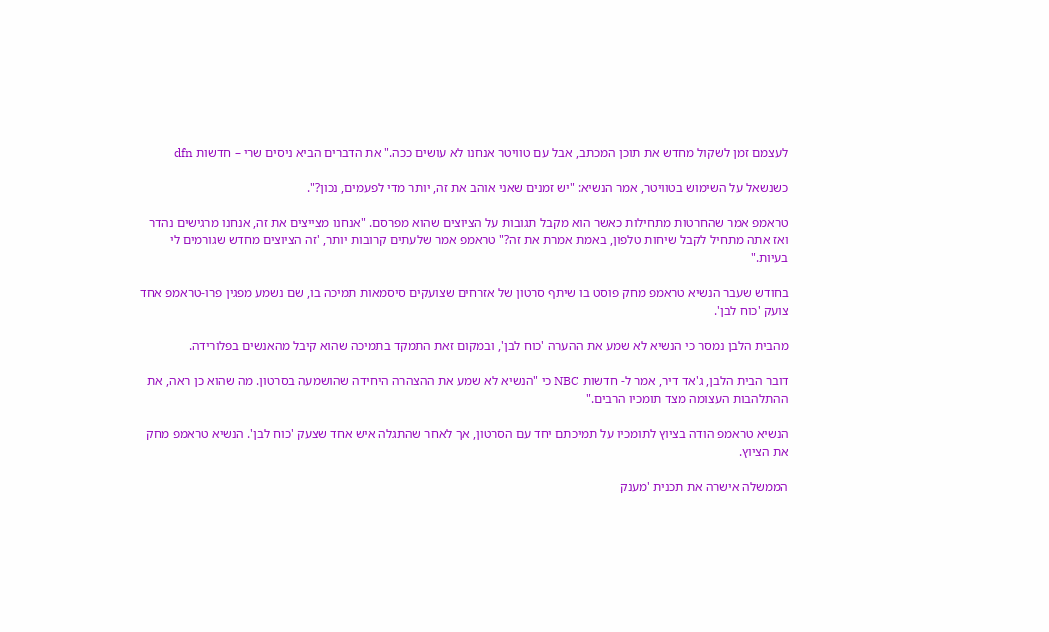לעצמם זמן לשקול מחדש את תוכן המכתב, אבל עם טוויטר אנחנו לא עושים ככה." את הדברים הביא ניסים שרי – חדשות dfn

כשנשאל על השימוש בטוויטר, אמר הנשיא: "יש זמנים שאני אוהב את זה, יותר מדי לפעמים, נכון?".

טראמפ אמר שהחרטות מתחילות כאשר הוא מקבל תגובות על הציוצים שהוא מפרסם. "אנחנו מצייצים את זה, אנחנו מרגישים נהדר ואז אתה מתחיל לקבל שיחות טלפון, באמת אמרת את זה?" טראמפ אמר שלעתים קרובות יותר, 'זה הציוצים מחדש שגורמים לי בעיות."

בחודש שעבר הנשיא טראמפ מחק פוסט בו שיתף סרטון של אזרחים שצועקים סיסמאות תמיכה בו, שם נשמע מפגין פרו-טראמפ אחד צועק 'כוח לבן'.

מהבית הלבן נמסר כי הנשיא לא שמע את ההערה 'כוח לבן', ובמקום זאת התמקד בתמיכה שהוא קיבל מהאנשים בפלורידה.

דובר הבית הלבן, ג'אד דיר, אמר ל- חדשות NBC כי "הנשיא לא שמע את ההצהרה היחידה שהושמעה בסרטון. מה שהוא כן ראה, את ההתלהבות העצומה מצד תומכיו הרבים."

הנשיא טראמפ הודה בציוץ לתומכיו על תמיכתם יחד עם הסרטון, אך לאחר שהתגלה איש אחד שצעק 'כוח לבן'. הנשיא טראמפ מחק את הציוץ.

הממשלה אישרה את תכנית 'מענק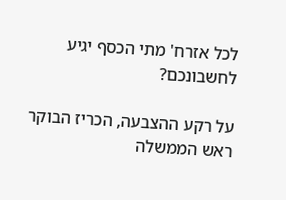לכל אזרח' מתי הכסף יגיע לחשבונכם?

על רקע ההצבעה, הכריז הבוקר ראש הממשלה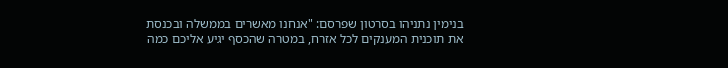בנימין נתניהו בסרטון שפרסם: "אנחנו מאשרים בממשלה ובכנסת את תוכנית המענקים לכל אזרח, במטרה שהכסף יגיע אליכם כמה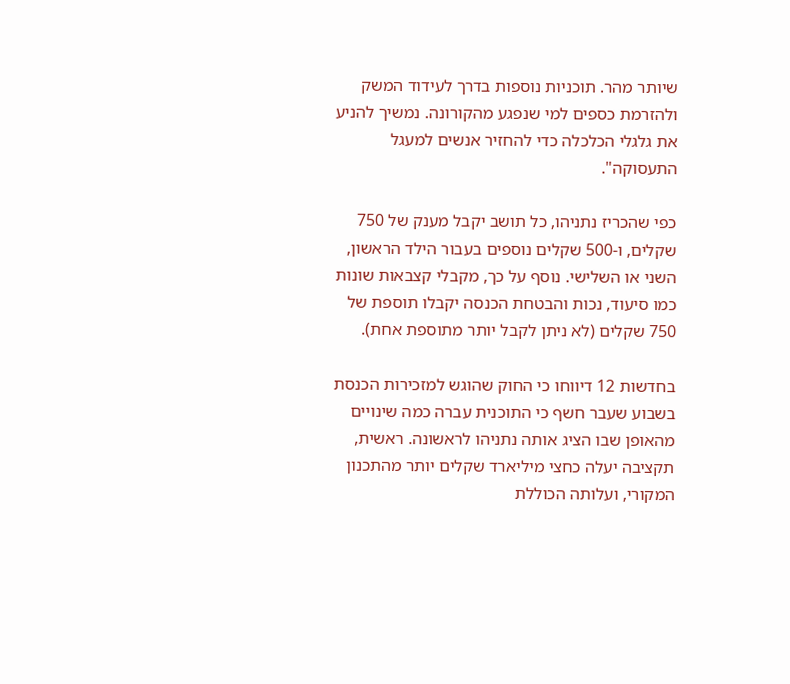שיותר מהר. תוכניות נוספות בדרך לעידוד המשק ולהזרמת כספים למי שנפגע מהקורונה. נמשיך להניע את גלגלי הכלכלה כדי להחזיר אנשים למעגל התעסוקה".

כפי שהכריז נתניהו, כל תושב יקבל מענק של 750 שקלים, ו-500 שקלים נוספים בעבור הילד הראשון, השני או השלישי. נוסף על כך, מקבלי קצבאות שונות כמו סיעוד, נכות והבטחת הכנסה יקבלו תוספת של 750 שקלים (לא ניתן לקבל יותר מתוספת אחת).

בחדשות 12 דיווחו כי החוק שהוגש למזכירות הכנסת בשבוע שעבר חשף כי התוכנית עברה כמה שינויים מהאופן שבו הציג אותה נתניהו לראשונה. ראשית, תקציבה יעלה כחצי מיליארד שקלים יותר מהתכנון המקורי, ועלותה הכוללת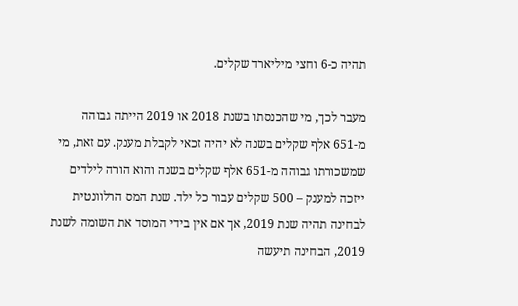תהיה כ-6 וחצי מיליארד שקלים.

מעבר לכך, מי שהכנסתו בשנת 2018 או 2019 הייתה גבוהה מ-651 אלף שקלים בשנה לא יהיה זכאי לקבלת מענק. עם זאת, מי שמשכורתו גבוהה מ-651 אלף שקלים בשנה והוא הורה לילדים ייזכה למענק – 500 שקלים עבור כל ילד. שנת המס הרלוונטית לבחינה תהיה שנת 2019, אך אם אין בידי המוסד את השומה לשנת 2019, הבחינה תיעשה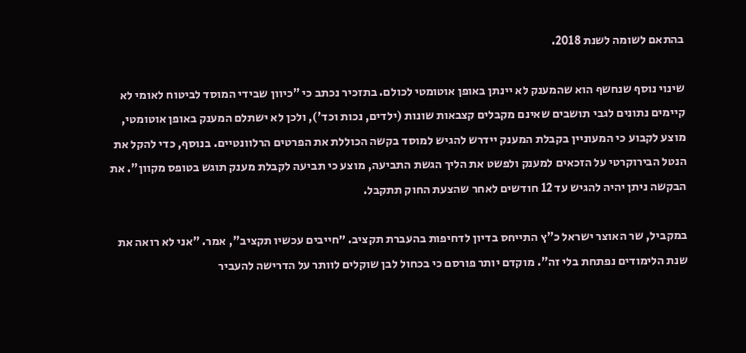בהתאם לשומה לשנת 2018.

שינוי נוסף שנחשף הוא שהמענק לא יינתן באופן אוטומטי לכולם. בתזכיר נכתב כי "כיוון שבידי המוסד לביטוח לאומי לא קיימים נתונים לגבי תושבים שאינם מקבלים קצבאות שונות (ילדים, נכות וכד'), ולכן לא ישתלם המענק באופן אוטומטי, מוצע לקבוע כי המעוניין בקבלת המענק יידרש להגיש למוסד בקשה הכוללת את הפרטים הרלוונטיים. בנוסף, כדי להקל את הנטל הבירוקרטי על הזכאים למענק ולפשט את הליך הגשת התביעה, מוצע כי תביעה לקבלת מענק תוגש בטופס מקוון". את הבקשה ניתן יהיה להגיש עד 12 חודשים לאחר שהצעת החוק תתקבל.

במקביל, שר האוצר ישראל כ"ץ התייחס בדיון לדחיפות בהעברת תקציב. ״חייבים עכשיו תקציב", אמר. "אני לא רואה את שנת הלימודים נפתחת בלי זה". מוקדם יותר פורסם כי בכחול לבן שוקלים לוותר על הדרישה להעביר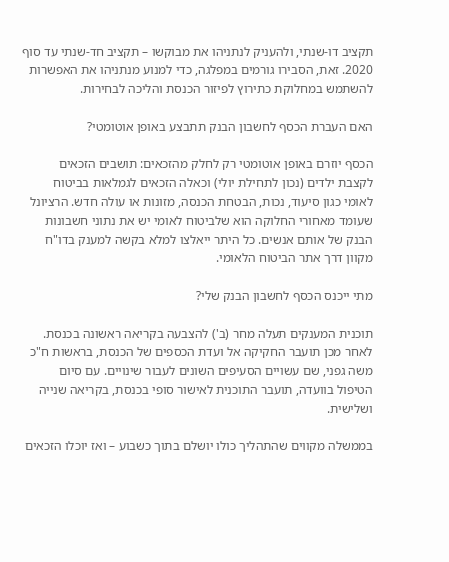תקציב דו-שנתי, ולהעניק לנתניהו את מבוקשו – תקציב חד-שנתי עד סוף 2020. זאת, הסבירו גורמים במפלגה, כדי למנוע מנתניהו את האפשרות להשתמש במחלוקת כתירוץ לפיזור הכנסת והליכה לבחירות.

האם העברת הכסף לחשבון הבנק תתבצע באופן אוטומטי?

הכסף יוזרם באופן אוטומטי רק לחלק מהזכאים: תושבים הזכאים לקצבת ילדים (נכון לתחילת יולי) וכאלה הזכאים לגמלאות בביטוח לאומי כגון סיעוד, נכות, הבטחת הכנסה, מזונות או עולה חדש. הרציונל שעומד מאחורי החלוקה הוא שלביטוח לאומי יש את נתוני חשבונות הבנק של אותם אנשים. כל היתר ייאלצו למלא בקשה למענק בדו"ח מקוון דרך אתר הביטוח הלאומי.

מתי ייכנס הכסף לחשבון הבנק שלי?

תוכנית המענקים תעלה מחר (ב') להצבעה בקריאה ראשונה בכנסת. לאחר מכן תועבר החקיקה אל ועדת הכספים של הכנסת, בראשות ח"כ משה גפני, שם עשויים הסעיפים השונים לעבור שינויים. עם סיום הטיפול בוועדה, תועבר התוכנית לאישור סופי בכנסת, בקריאה שנייה ושלישית.

בממשלה מקווים שהתהליך כולו יושלם בתוך כשבוע – ואז יוכלו הזכאים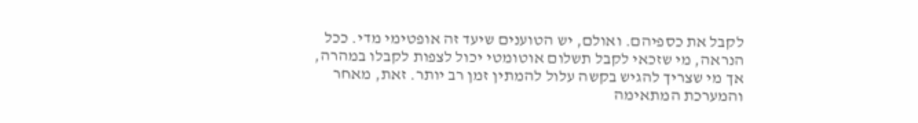לקבל את כספיהם. ואולם, יש הטוענים שיעד זה אופטימי מדי. ככל הנראה, מי שזכאי לקבל תשלום אוטומטי יכול לצפות לקבלו במהרה, אך מי שצריך להגיש בקשה עלול להמתין זמן רב יותר. זאת, מאחר והמערכת המתאימה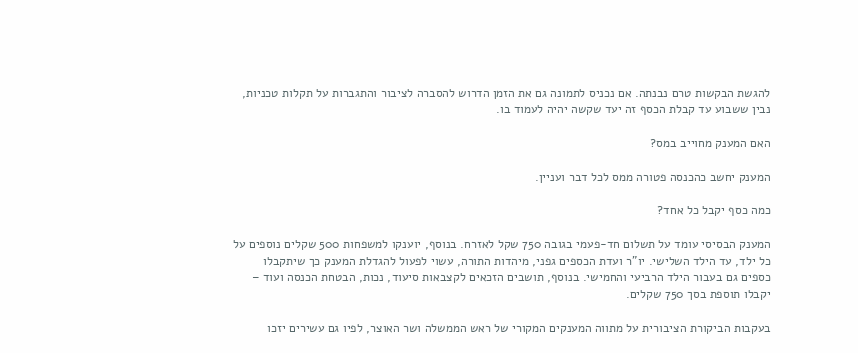להגשת הבקשות טרם נבנתה. אם נכניס לתמונה גם את הזמן הדרוש להסברה לציבור והתגברות על תקלות טכניות, נבין ששבוע עד קבלת הכסף זה יעד שקשה יהיה לעמוד בו.

האם המענק מחוייב במס?

המענק יחשב כהכנסה פטורה ממס לכל דבר ועניין.

כמה כסף יקבל כל אחד?

המענק הבסיסי עומד על תשלום חד-פעמי בגובה 750 שקל לאזרח. בנוסף, יוענקו למשפחות 500 שקלים נוספים על כל ילד, עד הילד השלישי. יו"ר ועדת הכספים גפני, מיהדות התורה, עשוי לפעול להגדלת המענק כך שיתקבלו כספים גם בעבור הילד הרביעי והחמישי. בנוסף, תושבים הזכאים לקצבאות סיעוד, נכות, הבטחת הכנסה ועוד – יקבלו תוספת בסך 750 שקלים.

בעקבות הביקורת הציבורית על מתווה המענקים המקורי של ראש הממשלה ושר האוצר, לפיו גם עשירים יזכו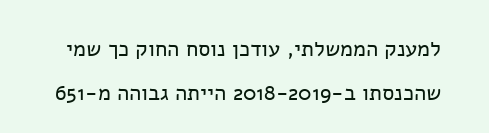למענק הממשלתי, עודכן נוסח החוק כך שמי שהכנסתו ב-2018-2019 הייתה גבוהה מ-651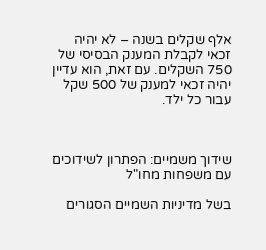אלף שקלים בשנה – לא יהיה זכאי לקבלת המענק הבסיסי של 750 השקלים. עם זאת, הוא עדיין יהיה זכאי למענק של 500 שקל עבור כל ילד.



שידוך משמיים: הפתרון לשידוכים עם משפחות מחו"ל

בשל מדיניות השמיים הסגורים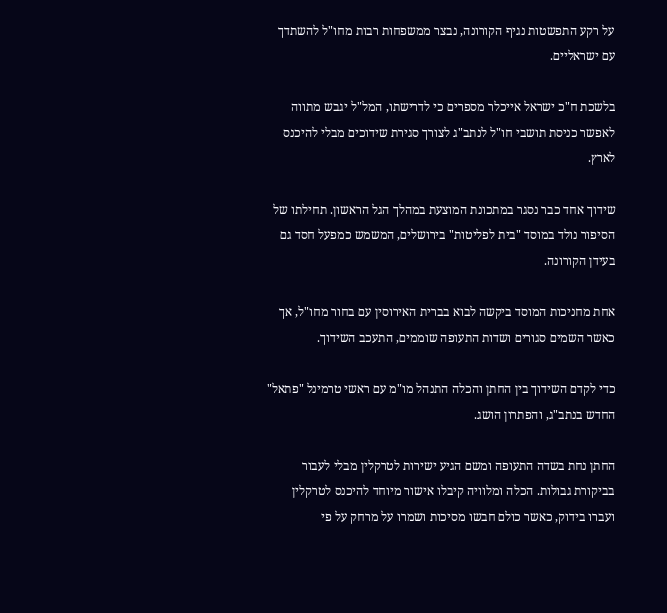על רקע התפשטות נגיף הקורונה, נבצר ממשפחות רבות מחו"ל להשתדך עם ישראליים.

בלשכת ח"כ ישראל אייכלר מספרים כי לדרישתו, המל"ל יגבש מתווה לאפשר כניסת תושבי חו"ל לנתב"ג לצורך סגירת שידוכים מבלי להיכנס לארץ.

שידוך אחד כבר נסגר במתכונת המוצעת במהלך הגל הראשון. תחילתו של הסיפור נולד במוסד "בית לפליטות" בירושלים, המשמש כמפעל חסד גם בעידן הקורונה.

אחת מחניכות המוסד ביקשה לבוא בברית האירוסין עם בחור מחו"ל, אך כאשר השמים סגורים ושדות התעופה שוממים, התעכב השידוך.

כדי לקדם השידוך בין החתן והכלה התנהל מו"מ עם ראשי טרמינל "פתאל" החדש בנתב"ג, והפתרון הושג.

החתן נחת בשדה התעופה ומשם הגיע ישירות לטרקלין מבלי לעבור בביקורת גבולות. הכלה ומלוויה קיבלו אישור מיוחד להיכנס לטרקלין ועברו בידוק, כאשר כולם חבשו מסיכות ושמרו על מרחק על פי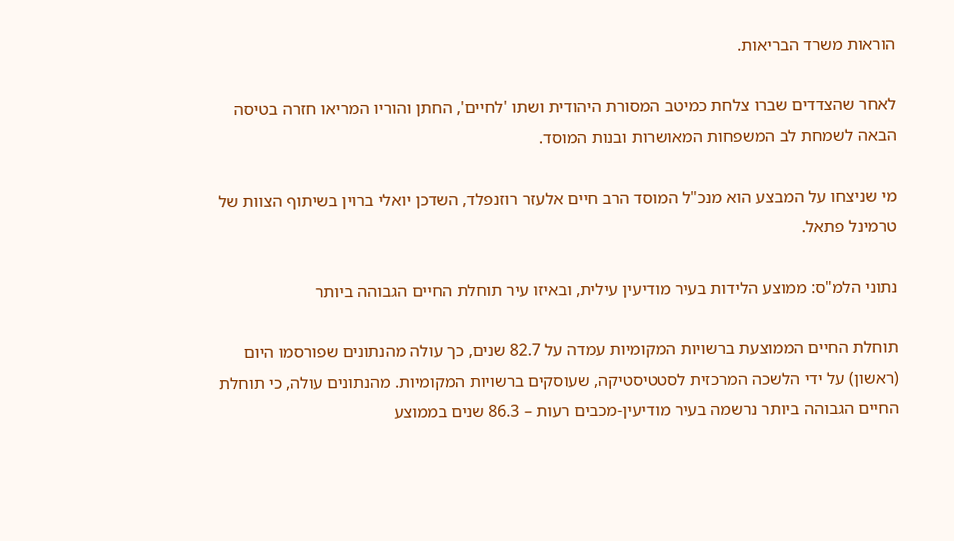הוראות משרד הבריאות.

לאחר שהצדדים שברו צלחת כמיטב המסורת היהודית ושתו 'לחיים', החתן והוריו המריאו חזרה בטיסה הבאה לשמחת לב המשפחות המאושרות ובנות המוסד.

מי שניצחו על המבצע הוא מנכ"ל המוסד הרב חיים אלעזר רוזנפלד, השדכן יואלי ברוין בשיתוף הצוות של טרמינל פתאל.

נתוני הלמ"ס: ממוצע הלידות בעיר מודיעין עילית, ובאיזו עיר תוחלת החיים הגבוהה ביותר

תוחלת החיים הממוצעת ברשויות המקומיות עמדה על 82.7 שנים, כך עולה מהנתונים שפורסמו היום (ראשון) על ידי הלשכה המרכזית לסטטיסטיקה, שעוסקים ברשויות המקומיות. מהנתונים עולה, כי תוחלת החיים הגבוהה ביותר נרשמה בעיר מודיעין-מכבים רעות – 86.3 שנים בממוצע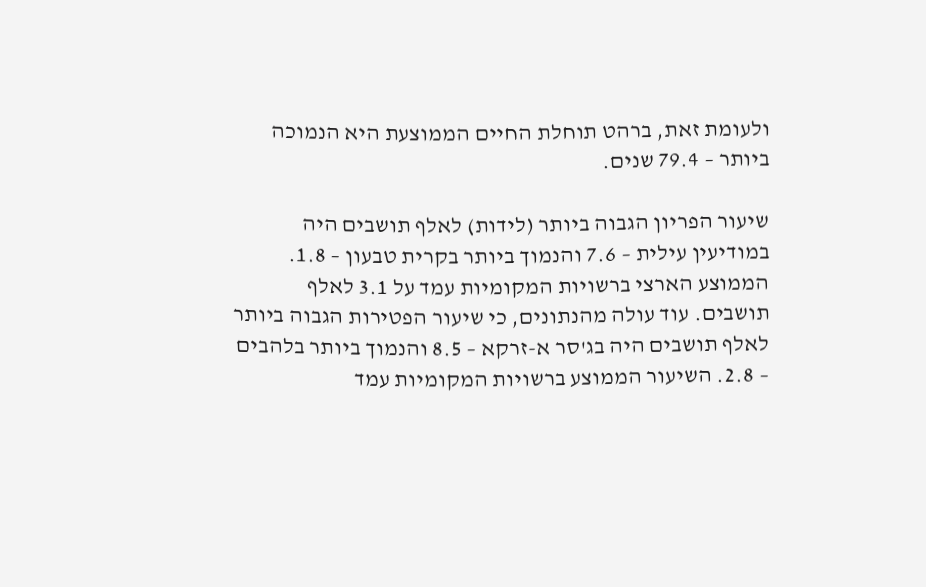ולעומת זאת, ברהט תוחלת החיים הממוצעת היא הנמוכה ביותר – 79.4 שנים.

שיעור הפריון הגבוה ביותר (לידות) לאלף תושבים היה במודיעין עילית – 7.6 והנמוך ביותר בקרית טבעון – 1.8. הממוצע הארצי ברשויות המקומיות עמד על 3.1 לאלף תושבים. עוד עולה מהנתונים, כי שיעור הפטירות הגבוה ביותר לאלף תושבים היה בג'סר א-זרקא – 8.5 והנמוך ביותר בלהבים – 2.8. השיעור הממוצע ברשויות המקומיות עמד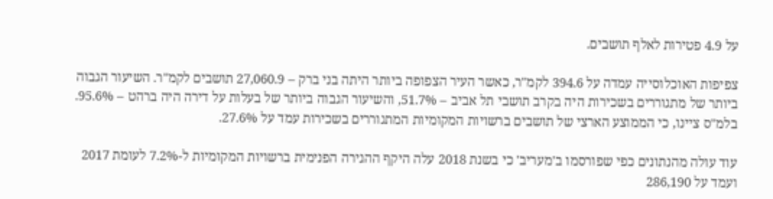על 4.9 פטירות לאלף תושבים.

צפיפות האוכלוסייה עמדה על 394.6 לקמ"ר, כאשר העיר הצפופה ביותר היתה בני ברק – 27,060.9 תושבים לקמ"ר. השיעור הגבוה ביותר של מתגוררים בשכירות היה בקרב תושבי תל אביב – 51.7%, והשיעור הגבוה ביותר של בעלות על דירה היה ברהט – 95.6%. בלמ"ס ציינו, כי הממוצע הארצי של תושבים ברשויות המקומיות המתגוררים בשכירות עמד על 27.6%.

עוד עולה מהנתונים כפי שפורסמו ב'מעריב' כי בשנת 2018 עלה היקף ההגירה הפנימית ברשויות המקומיות ל-7.2% לעומת 2017 ועמד על 286,190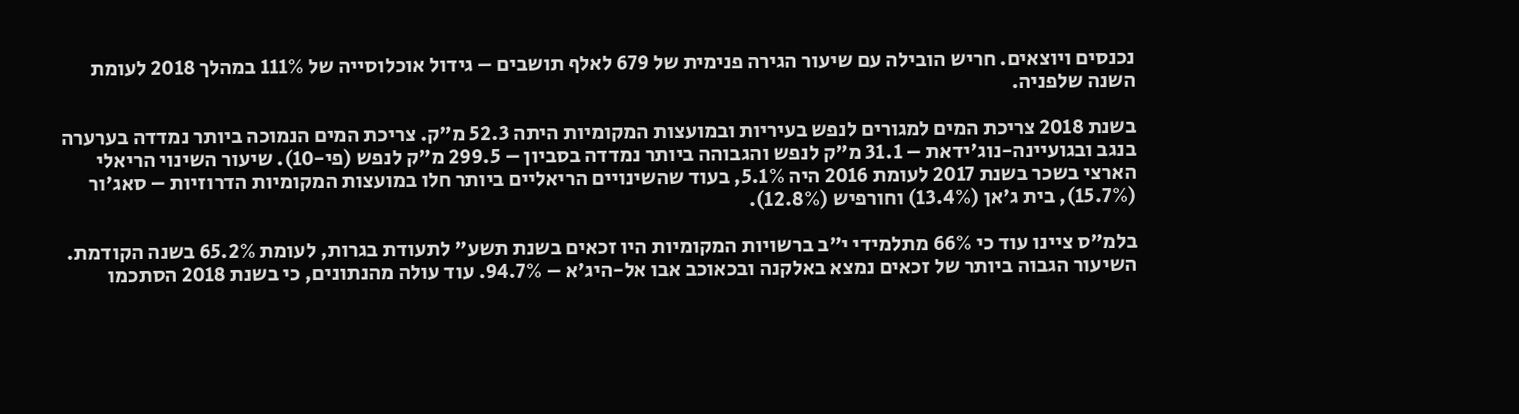נכנסים ויוצאים. חריש הובילה עם שיעור הגירה פנימית של 679 לאלף תושבים – גידול אוכלוסייה של 111% במהלך 2018 לעומת השנה שלפניה.

בשנת 2018 צריכת המים למגורים לנפש בעיריות ובמועצות המקומיות היתה 52.3 מ"ק. צריכת המים הנמוכה ביותר נמדדה בערערה בנגב ובגועיינה-נוג'ידאת – 31.1 מ"ק לנפש והגבוהה ביותר נמדדה בסביון – 299.5 מ"ק לנפש (פי-10). שיעור השינוי הריאלי הארצי בשכר בשנת 2017 לעומת 2016 היה 5.1%, בעוד שהשינויים הריאליים ביותר חלו במועצות המקומיות הדרוזיות – סאג'ור (15.7%), בית ג'אן (13.4%) וחורפיש (12.8%).

בלמ"ס ציינו עוד כי 66% מתלמידי י"ב ברשויות המקומיות היו זכאים בשנת תשע" לתעודת בגרות, לעומת 65.2% בשנה הקודמת. השיעור הגבוה ביותר של זכאים נמצא באלקנה ובכאוכב אבו אל-היג'א – 94.7%. עוד עולה מהנתונים, כי בשנת 2018 הסתכמו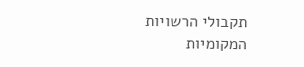תקבולי הרשויות המקומיות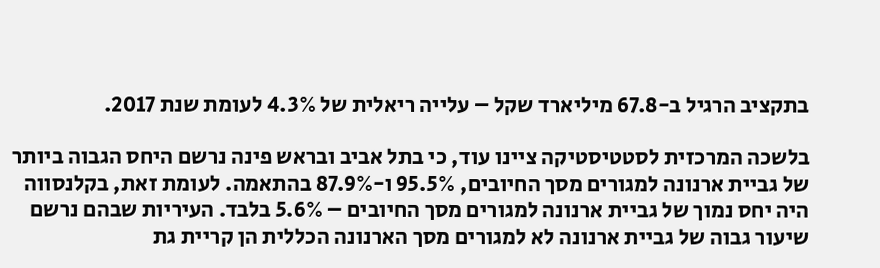בתקציב הרגיל ב-67.8 מיליארד שקל – עלייה ריאלית של 4.3% לעומת שנת 2017.

בלשכה המרכזית לסטטיסטיקה ציינו עוד, כי בתל אביב ובראש פינה נרשם היחס הגבוה ביותר של גביית ארנונה למגורים מסך החיובים, 95.5% ו-87.9% בהתאמה. לעומת זאת, בקלנסווה היה יחס נמוך של גביית ארנונה למגורים מסך החיובים – 5.6% בלבד. העיריות שבהם נרשם שיעור גבוה של גביית ארנונה לא למגורים מסך הארנונה הכללית הן קריית גת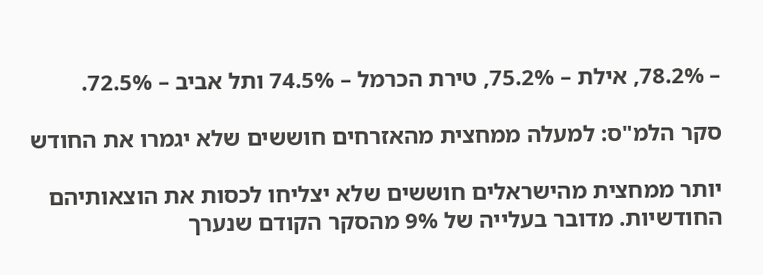– 78.2%, אילת – 75.2%, טירת הכרמל – 74.5% ותל אביב – 72.5%.

סקר הלמ"ס: למעלה ממחצית מהאזרחים חוששים שלא יגמרו את החודש

יותר ממחצית מהישראלים חוששים שלא יצליחו לכסות את הוצאותיהם החודשיות. מדובר בעלייה של 9% מהסקר הקודם שנערך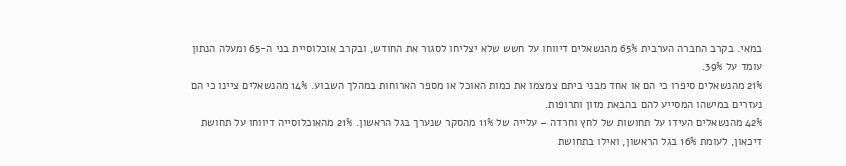במאי. בקרב החברה הערבית 65% מהנשאלים דיווחו על חשש שלא יצליחו לסגור את החודש, ובקרב אוכלוסיית בני ה-65 ומעלה הנתון עומד על 39%.
21% מהנשאלים סיפרו כי הם או אחד מבני ביתם צמצמו את כמות האוכל או מספר הארוחות במהלך השבוע. 14% מהנשאלים ציינו כי הם נעזרים במישהו המסייע להם בהבאת מזון ותרופות.
42% מהנשאלים העידו על תחושות של לחץ וחרדה – עלייה של 11% מהסקר שנערך בגל הראשון. 21% מהאוכלוסייה דיווחו על תחושת דיכאון, לעומת 16% בגל הראשון, ואילו בתחושת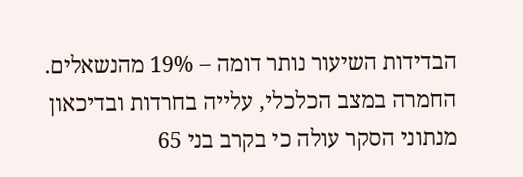הבדידות השיעור נותר דומה – 19% מהנשאלים.
החמרה במצב הכלכלי, עלייה בחרדות ובדיכאון
מנתוני הסקר עולה כי בקרב בני 65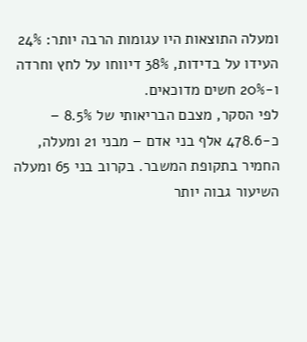ומעלה התוצאות היו עגומות הרבה יותר: 24% העידו על בדידות, 38% דיווחו על לחץ וחרדה ו-20% חשים מדוכאים.
לפי הסקר, מצבם הבריאותי של 8.5% – כ-478.6 אלף בני אדם – מבני 21 ומעלה, החמיר בתקופת המשבר. בקרוב בני 65 ומעלה השיעור גבוה יותר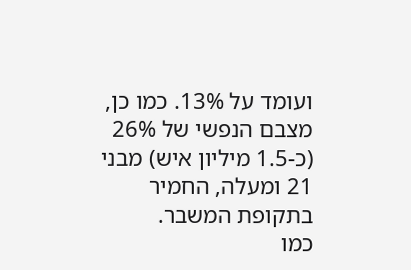ועומד על 13%. כמו כן, מצבם הנפשי של 26% (כ-1.5 מיליון איש) מבני 21 ומעלה, החמיר בתקופת המשבר.
כמו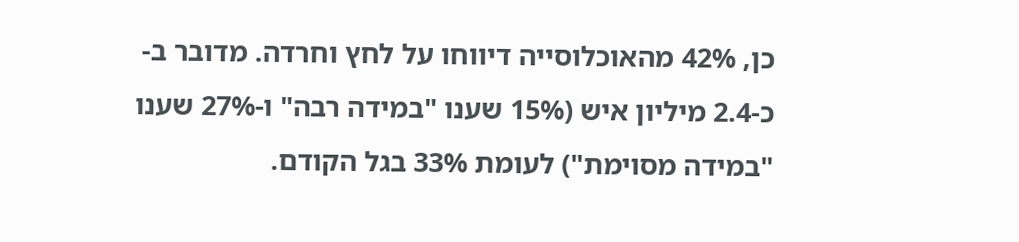כן, 42% מהאוכלוסייה דיווחו על לחץ וחרדה. מדובר ב-כ-2.4 מיליון איש (15% שענו "במידה רבה" ו-27% שענו "במידה מסוימת") לעומת 33% בגל הקודם.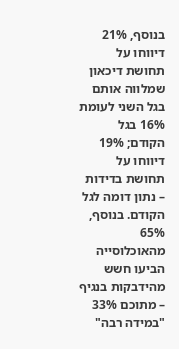בנוסף, 21% דיווחו על תחושת דיכאון שמלווה אותם בגל השני לעומת 16% בגל הקודם; 19% דיווחו על תחושת בדידות – נתון דומה לגל הקודם. בנוסף, 65% מהאוכלוסייה הביעו חשש מהידבקות בנגיף – מתוכם 33% "במידה רבה"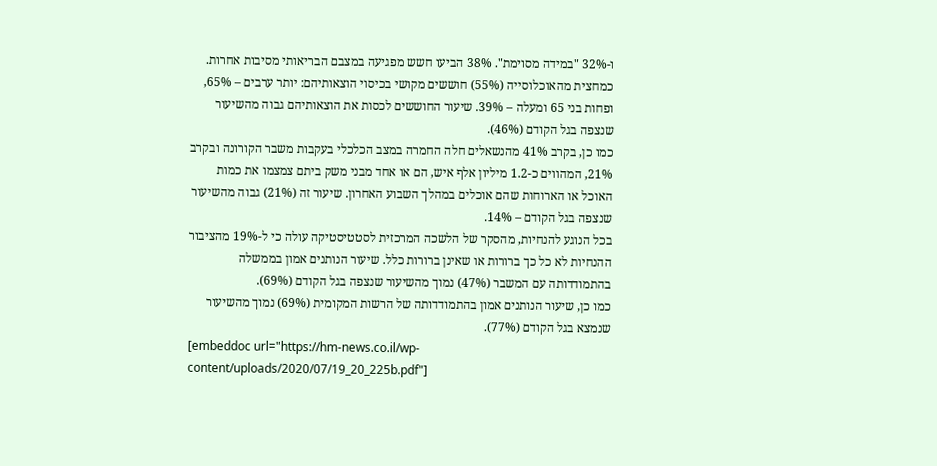ו-32% "במידה מסוימת". 38% הביעו חשש מפגיעה במצבם הבריאותי מסיבות אחרות.
כמחצית מהאוכלוסייה (55%) חוששים מקושי בכיסוי הוצאותיהם: יותר ערבים – 65%, ופחות בני 65 ומעלה – 39%. שיעור החוששים לכסות את הוצאותיהם גבוה מהשיעור שנצפה בגל הקודם (46%).
כמו כן, בקרב 41% מהנשאלים חלה החמרה במצב הכלכלי בעקבות משבר הקורונה ובקרב 21%, המהווים כ-1.2 מיליון אלף איש, הם או אחד מבני משק ביתם צמצמו את כמות האוכל או הארוחות שהם אוכלים במהלך השבוע האחרון. שיעור זה (21%) גבוה מהשיעור שנצפה בגל הקודם – 14%.
בכל הנוגע להנחיות, מהסקר של הלשכה המרכזית לסטטיסטיקה עולה כי ל-19% מהציבור ההנחיות לא כל כך ברורות או שאינן ברורות כלל. שיעור הנותנים אמון בממשלה בהתמודדותה עם המשבר (47%) נמוך מהשיעור שנצפה בגל הקודם (69%).
כמו כן, שיעור הנותנים אמון בהתמודדותה של הרשות המקומית (69%) נמוך מהשיעור שנמצא בגל הקודם (77%).
[embeddoc url="https://hm-news.co.il/wp-content/uploads/2020/07/19_20_225b.pdf"]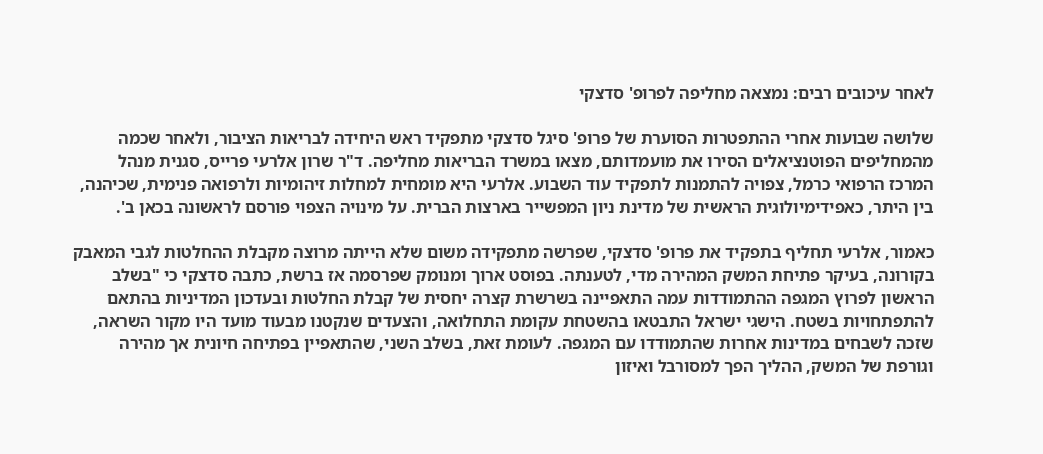לאחר עיכובים רבים: נמצאה מחליפה לפרופ' סדצקי

שלושה שבועות אחרי ההתפטרות הסוערת של פרופ' סיגל סדצקי מתפקיד ראש היחידה לבריאות הציבור, ולאחר שכמה מהמחליפים הפוטנציאלים הסירו את מועמדותם, מצאו במשרד הבריאות מחליפה. ד"ר שרון אלרעי פרייס, סגנית מנהל המרכז הרפואי כרמל, צפויה להתמנות לתפקיד עוד השבוע. אלרעי היא מומחית למחלות זיהומיות ולרפואה פנימית, שכיהנה, בין היתר, כאפידימיולוגית הראשית של מדינת ניון המפשייר בארצות הברית. על מינויה הצפוי פורסם לראשונה בכאן ב'.

כאמור, אלרעי תחליף בתפקיד את פרופ' סדצקי, שפרשה מתפקידה משום שלא הייתה מרוצה מקבלת ההחלטות לגבי המאבק בקורונה, בעיקר פתיחת המשק המהירה מדי, לטענתה. בפוסט ארוך ומנומק שפרסמה אז ברשת, כתבה סדצקי כי "בשלב הראשון לפרוץ המגפה ההתמודדות עמה התאפיינה בשרשרת קצרה יחסית של קבלת החלטות ובעדכון המדיניות בהתאם להתפתחויות בשטח. הישגי ישראל התבטאו בהשטחת עקומת התחלואה, והצעדים שנקטנו מבעוד מועד היו מקור השראה, שזכה לשבחים במדינות אחרות שהתמודדו עם המגפה. לעומת זאת, בשלב השני, שהתאפיין בפתיחה חיונית אך מהירה וגורפת של המשק, ההליך הפך למסורבל ואיזון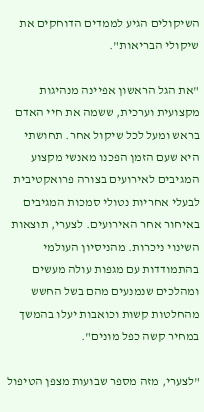השיקולים הגיע לממדים הדוחקים את שיקולי הבריאות".

"את הגל הראשון אפיינה מנהיגות מקצועית וערכית, ששמה את חיי האדם בראש ומעל לכל שיקול אחר. תחושתי היא שעם הזמן הפכנו מאנשי מקצוע המגיבים לאירועים בצורה פרואקטיבית לבעלי אחריות נטולי סמכות המגיבים באיחור אחר האירועים. לצערי, תוצאות השינוי ניכרות. מהניסיון העולמי בהתמודדות עם מגפות עולה מעשים ומהלכים שנמנעים מהם בשל החשש מהחלטות קשות וכואבות יעלו בהמשך במחיר קשה כפל מונים".

"לצערי, מזה מספר שבועות מצפן הטיפול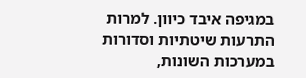במגיפה איבד כיוון. למרות התרעות שיטתיות וסדורות במערכות השונות,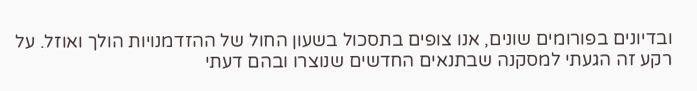ובדיונים בפורומים שונים, אנו צופים בתסכול בשעון החול של ההזדמנויות הולך ואוזל. על רקע זה הגעתי למסקנה שבתנאים החדשים שנוצרו ובהם דעתי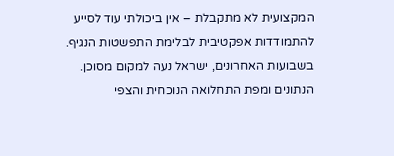המקצועית לא מתקבלת – אין ביכולתי עוד לסייע להתמודדות אפקטיבית לבלימת התפשטות הנגיף. בשבועות האחרונים, ישראל נעה למקום מסוכן. הנתונים ומפת התחלואה הנוכחית והצפי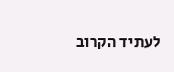לעתיד הקרוב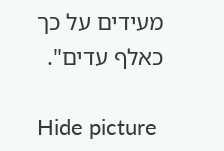מעידים על כך כאלף עדים".

Hide picture